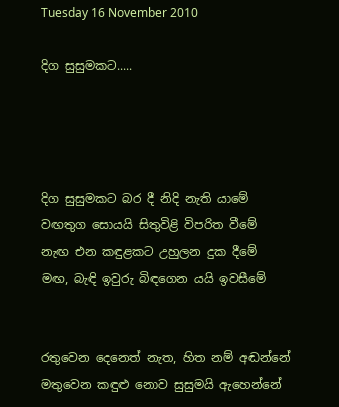Tuesday 16 November 2010

දිග සුසුමකට.....




දිග සුසුමකට බර දී නිදි නැති යාමේ
වඟතුග සොයයි සිතුවිළි විපරිත වීමේ
නැඟ එන කඳුළකට උහුලන දුක දීමේ
මඟ, බැඳි ඉවුරු බිඳගෙන යයි ඉවසීමේ


රතුවෙන දෙනෙත් නැත, හිත නම් අඬන්නේ
මතුවෙන කඳුළු නොව සුසුමයි ඇහෙන්නේ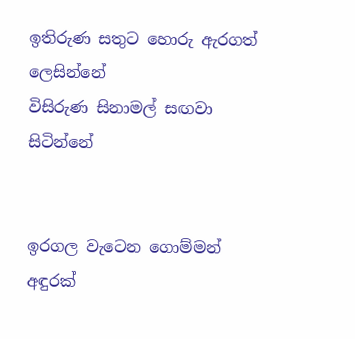ඉතිරුණ සතුට හොරු ඇරගත් ලෙසින්නේ
විසිරුණ සිනාමල් සඟවා සිටින්නේ


ඉරගල වැටෙන ගොම්මන් අඳුරක්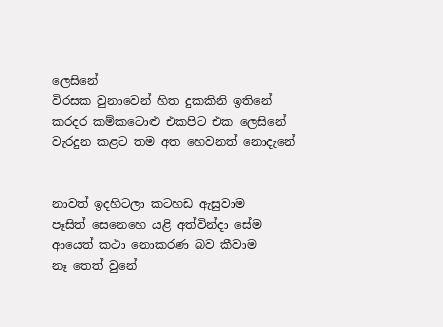ලෙසිනේ
විරසක වුනාවෙන් හිත දුකකිනි ඉතිනේ
කරදර කම්කටොළු එකපිට එක ලෙසිනේ
වැරදුන කළට තම අත හෙවනත් නොදැනේ


නාවත් ඉදහිටලා කටහඩ ඇසුවාම
පෑසිත් සෙනෙහෙ යළි අත්වින්දා සේම
ආයෙත් කථා නොකරණ බව කීවාම
නෑ තෙත් වුනේ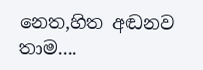නෙත,හිත අඬනව තාම....